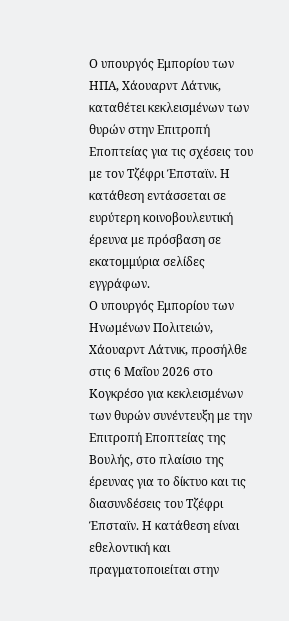Ο υπουργός Εμπορίου των ΗΠΑ, Χάουαρντ Λάτνικ, καταθέτει κεκλεισμένων των θυρών στην Επιτροπή Εποπτείας για τις σχέσεις του με τον Τζέφρι Έπσταϊν. Η κατάθεση εντάσσεται σε ευρύτερη κοινοβουλευτική έρευνα με πρόσβαση σε εκατομμύρια σελίδες εγγράφων.
Ο υπουργός Εμπορίου των Ηνωμένων Πολιτειών, Χάουαρντ Λάτνικ, προσήλθε στις 6 Μαΐου 2026 στο Κογκρέσο για κεκλεισμένων των θυρών συνέντευξη με την Επιτροπή Εποπτείας της Βουλής, στο πλαίσιο της έρευνας για το δίκτυο και τις διασυνδέσεις του Τζέφρι Έπσταϊν. Η κατάθεση είναι εθελοντική και πραγματοποιείται στην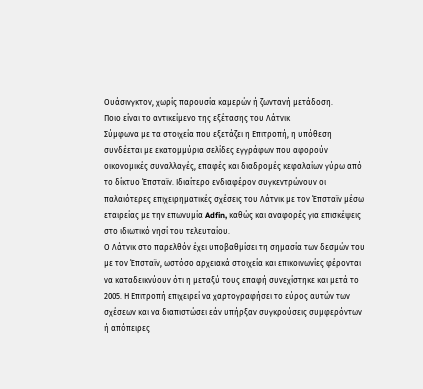Ουάσινγκτον, χωρίς παρουσία καμερών ή ζωντανή μετάδοση.
Ποιο είναι το αντικείμενο της εξέτασης του Λάτνικ
Σύμφωνα με τα στοιχεία που εξετάζει η Επιτροπή, η υπόθεση συνδέεται με εκατομμύρια σελίδες εγγράφων που αφορούν οικονομικές συναλλαγές, επαφές και διαδρομές κεφαλαίων γύρω από το δίκτυο Έπσταϊν. Ιδιαίτερο ενδιαφέρον συγκεντρώνουν οι παλαιότερες επιχειρηματικές σχέσεις του Λάτνικ με τον Έπσταϊν μέσω εταιρείας με την επωνυμία Adfin, καθώς και αναφορές για επισκέψεις στο ιδιωτικό νησί του τελευταίου.
Ο Λάτνικ στο παρελθόν έχει υποβαθμίσει τη σημασία των δεσμών του με τον Έπσταϊν, ωστόσο αρχειακά στοιχεία και επικοινωνίες φέρονται να καταδεικνύουν ότι η μεταξύ τους επαφή συνεχίστηκε και μετά το 2005. Η Επιτροπή επιχειρεί να χαρτογραφήσει το εύρος αυτών των σχέσεων και να διαπιστώσει εάν υπήρξαν συγκρούσεις συμφερόντων ή απόπειρες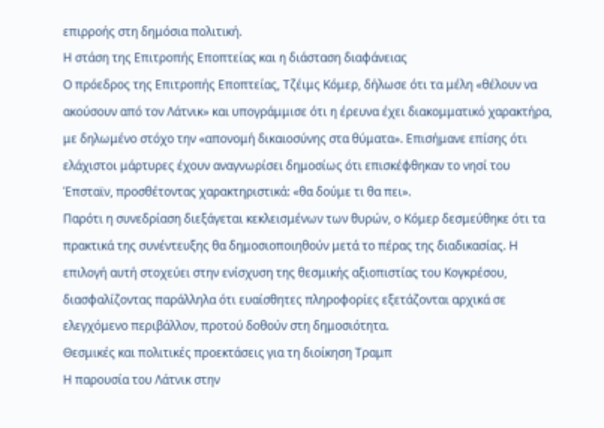επιρροής στη δημόσια πολιτική.
Η στάση της Επιτροπής Εποπτείας και η διάσταση διαφάνειας
Ο πρόεδρος της Επιτροπής Εποπτείας, Τζέιμς Κόμερ, δήλωσε ότι τα μέλη «θέλουν να ακούσουν από τον Λάτνικ» και υπογράμμισε ότι η έρευνα έχει διακομματικό χαρακτήρα, με δηλωμένο στόχο την «απονομή δικαιοσύνης στα θύματα». Επισήμανε επίσης ότι ελάχιστοι μάρτυρες έχουν αναγνωρίσει δημοσίως ότι επισκέφθηκαν το νησί του Έπσταϊν, προσθέτοντας χαρακτηριστικά: «θα δούμε τι θα πει».
Παρότι η συνεδρίαση διεξάγεται κεκλεισμένων των θυρών, ο Κόμερ δεσμεύθηκε ότι τα πρακτικά της συνέντευξης θα δημοσιοποιηθούν μετά το πέρας της διαδικασίας. Η επιλογή αυτή στοχεύει στην ενίσχυση της θεσμικής αξιοπιστίας του Κογκρέσου, διασφαλίζοντας παράλληλα ότι ευαίσθητες πληροφορίες εξετάζονται αρχικά σε ελεγχόμενο περιβάλλον, προτού δοθούν στη δημοσιότητα.
Θεσμικές και πολιτικές προεκτάσεις για τη διοίκηση Τραμπ
Η παρουσία του Λάτνικ στην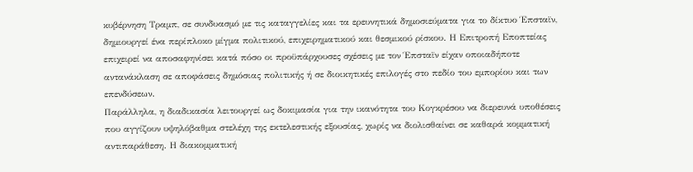κυβέρνηση Τραμπ, σε συνδυασμό με τις καταγγελίες και τα ερευνητικά δημοσιεύματα για το δίκτυο Έπσταϊν, δημιουργεί ένα περίπλοκο μίγμα πολιτικού, επιχειρηματικού και θεσμικού ρίσκου. Η Επιτροπή Εποπτείας επιχειρεί να αποσαφηνίσει κατά πόσο οι προϋπάρχουσες σχέσεις με τον Έπσταϊν είχαν οποιαδήποτε αντανάκλαση σε αποφάσεις δημόσιας πολιτικής ή σε διοικητικές επιλογές στο πεδίο του εμπορίου και των επενδύσεων.
Παράλληλα, η διαδικασία λειτουργεί ως δοκιμασία για την ικανότητα του Κογκρέσου να διερευνά υποθέσεις που αγγίζουν υψηλόβαθμα στελέχη της εκτελεστικής εξουσίας, χωρίς να διολισθαίνει σε καθαρά κομματική αντιπαράθεση. Η διακομματική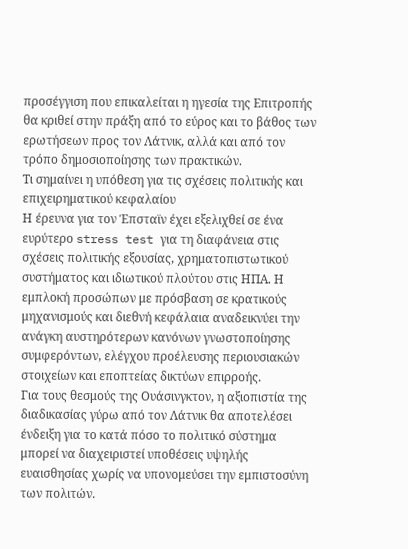προσέγγιση που επικαλείται η ηγεσία της Επιτροπής θα κριθεί στην πράξη από το εύρος και το βάθος των ερωτήσεων προς τον Λάτνικ, αλλά και από τον τρόπο δημοσιοποίησης των πρακτικών.
Τι σημαίνει η υπόθεση για τις σχέσεις πολιτικής και επιχειρηματικού κεφαλαίου
Η έρευνα για τον Έπσταϊν έχει εξελιχθεί σε ένα ευρύτερο stress test για τη διαφάνεια στις σχέσεις πολιτικής εξουσίας, χρηματοπιστωτικού συστήματος και ιδιωτικού πλούτου στις ΗΠΑ. Η εμπλοκή προσώπων με πρόσβαση σε κρατικούς μηχανισμούς και διεθνή κεφάλαια αναδεικνύει την ανάγκη αυστηρότερων κανόνων γνωστοποίησης συμφερόντων, ελέγχου προέλευσης περιουσιακών στοιχείων και εποπτείας δικτύων επιρροής.
Για τους θεσμούς της Ουάσινγκτον, η αξιοπιστία της διαδικασίας γύρω από τον Λάτνικ θα αποτελέσει ένδειξη για το κατά πόσο το πολιτικό σύστημα μπορεί να διαχειριστεί υποθέσεις υψηλής ευαισθησίας χωρίς να υπονομεύσει την εμπιστοσύνη των πολιτών.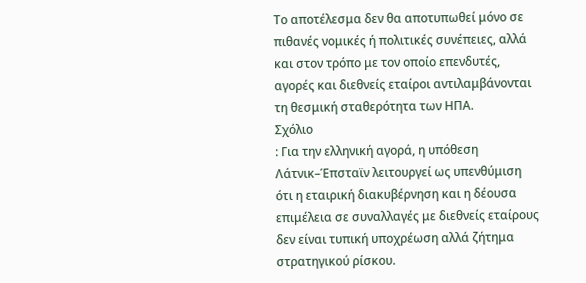Το αποτέλεσμα δεν θα αποτυπωθεί μόνο σε πιθανές νομικές ή πολιτικές συνέπειες, αλλά και στον τρόπο με τον οποίο επενδυτές, αγορές και διεθνείς εταίροι αντιλαμβάνονται τη θεσμική σταθερότητα των ΗΠΑ.
Σχόλιο
: Για την ελληνική αγορά, η υπόθεση Λάτνικ–Έπσταϊν λειτουργεί ως υπενθύμιση ότι η εταιρική διακυβέρνηση και η δέουσα επιμέλεια σε συναλλαγές με διεθνείς εταίρους δεν είναι τυπική υποχρέωση αλλά ζήτημα στρατηγικού ρίσκου.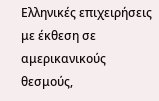Ελληνικές επιχειρήσεις με έκθεση σε αμερικανικούς θεσμούς,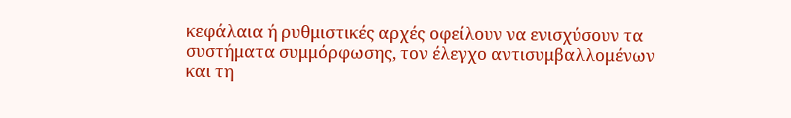κεφάλαια ή ρυθμιστικές αρχές οφείλουν να ενισχύσουν τα συστήματα συμμόρφωσης, τον έλεγχο αντισυμβαλλομένων και τη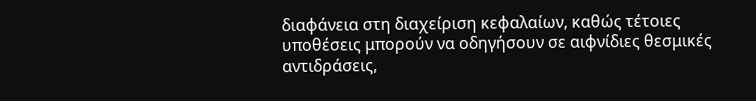διαφάνεια στη διαχείριση κεφαλαίων, καθώς τέτοιες υποθέσεις μπορούν να οδηγήσουν σε αιφνίδιες θεσμικές αντιδράσεις,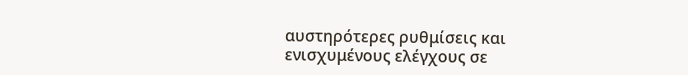αυστηρότερες ρυθμίσεις και ενισχυμένους ελέγχους σε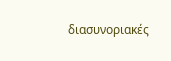διασυνοριακές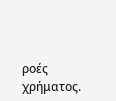ροές χρήματος.